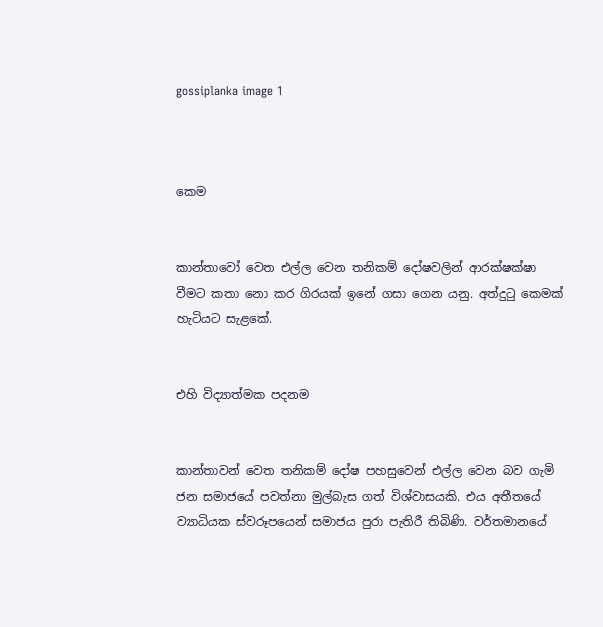gossiplanka image 1



කෙම


කාන්තාවෝ වෙත එල්ල වෙන තනිකම් දෝෂවලින් ආරක්ෂක්ෂා වීමට කතා නො කර ගිරයක් ඉනේ ගසා ගෙන යනු. අත්දුටු කෙමක් හැටියට සැළකේ.


එහි විද්‍යාත්මක පදනම


කාන්තාවන් වෙත තනිකම් දෝෂ පහසුවෙන් එල්ල වෙන බව ගැමි ජන සමාජයේ පවත්නා මුල්බැස ගත් විශ්වාසයකි. එය අතීතයේ ව්‍යාධියක ස්වරූපයෙන් සමාජය පුරා පැතිරී තිබිණි. වර්තමානයේ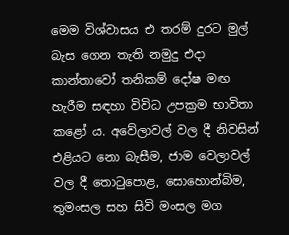මෙම විශ්වාසය එ තරම් දුරට මුල් බැස ගෙන තැති නමුදු එදා කාන්තාවෝ තනිකම් දෝෂ මඟ හැරීම සඳහා විවිධ උපක්‍රම භාවිතා කළෝ ය. අවේලාවල් වල දී නිවසින් එළියට නො බැසීම, ජාම වෙලාවල් වල දී තොටුපොළ, සොහොන්බිම, තුමංසල සහ සිවි මංසල මග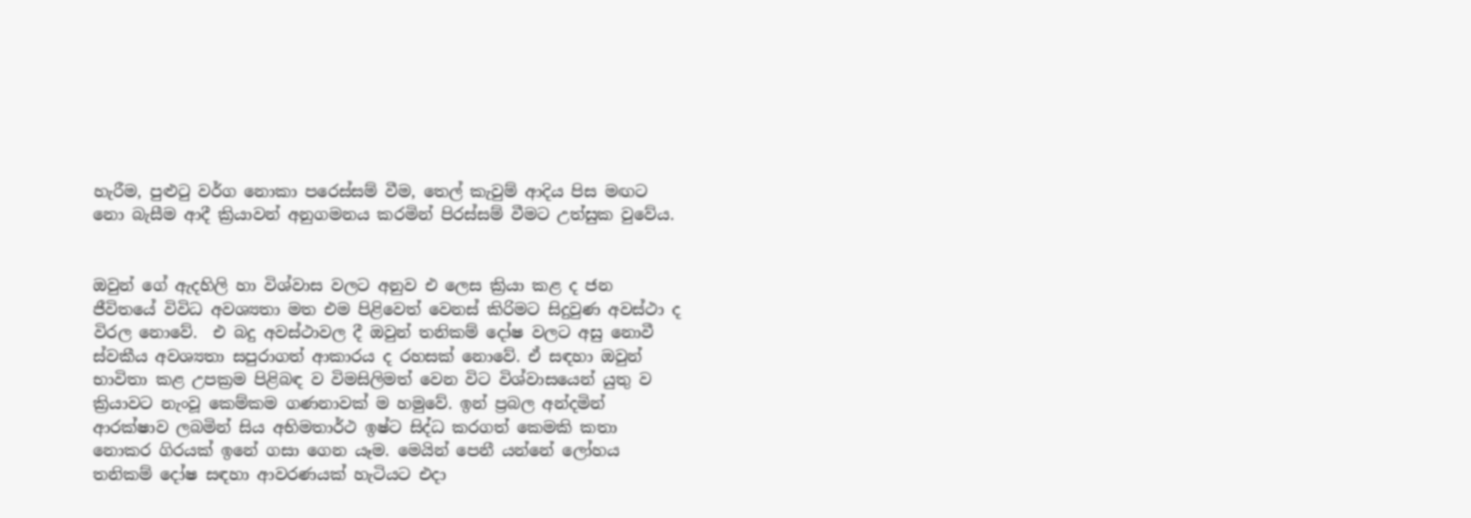හැරීම, පුළුටු වර්ග නොකා පරෙස්සම් වීම, තෙල් කැවුම් ආදිය පිස මඟට නො බැසීම ආදී ක්‍රියාවන් අනුගමනය කරමින් පිරස්සම් වීමට උත්සුක වුවේය.


ඔවුන් ගේ ඇදහිලි හා විශ්වාස වලට අනුව එ ලෙස ක්‍රියා කළ ද ජන ජීවිතයේ විවිධ අවශ්‍යතා මත එම පිළිවෙත් වෙනස් කිරිමට සිදුවුණ අවස්ථා ද විරල නොවේ.  එ බදු අවස්ථාවල දී ඔවුන් තනිකම් දෝෂ වලට අසු නොවී ස්වකීය අවශ්‍යතා සපුරාගත් ආකාරය ද රහසක් නොවේ. ඒ සඳහා ඔවුන් භාවිතා කළ උපක්‍රම පිළිබඳ ව විමසිලිමත් වෙන විට විශ්වාසයෙන් යුතු ව ක්‍රියාවට නැංවූ කෙම්කම ගණනාවක් ම හමුවේ. ඉන් ප්‍රබල අන්දමින් ආරක්ෂාව ලබමින් සිය අභිමතාර්ථ ඉෂ්ට සිද්ධ කරගත් කෙමකි කතා නොකර ගිරයක් ඉනේ ගසා ගෙන යෑම. මෙයින් පෙනී යන්නේ ලෝහය තනිකම් දෝෂ සඳහා ආවරණයක් හැටියට එදා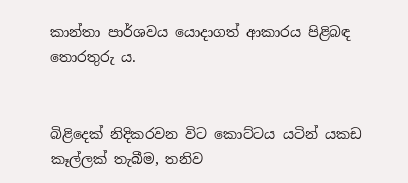කාන්තා පාර්ශවය යොදාගත් ආකාරය පිළිබඳ තොරතුරු ය.


බිළිදෙක් නිදිකරවන විට කොට්ටය යටින් යකඩ කෑල්ලක් තැබීම, තනිව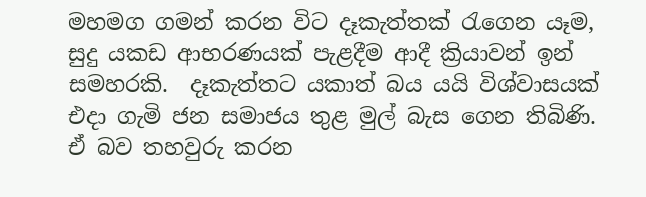මහමග ගමන් කරන විට දෑකැත්තක් රැගෙන යෑම, සුදු යකඩ ආභරණයක් පැළදීම ආදී ක්‍රියාවන් ඉන් සමහරකි.  දෑකැත්තට යකාත් බය යයි විශ්වාසයක් එදා ගැමි ජන සමාජය තුළ මුල් බැස ගෙන තිබිණි. ඒ බව තහවුරු කරන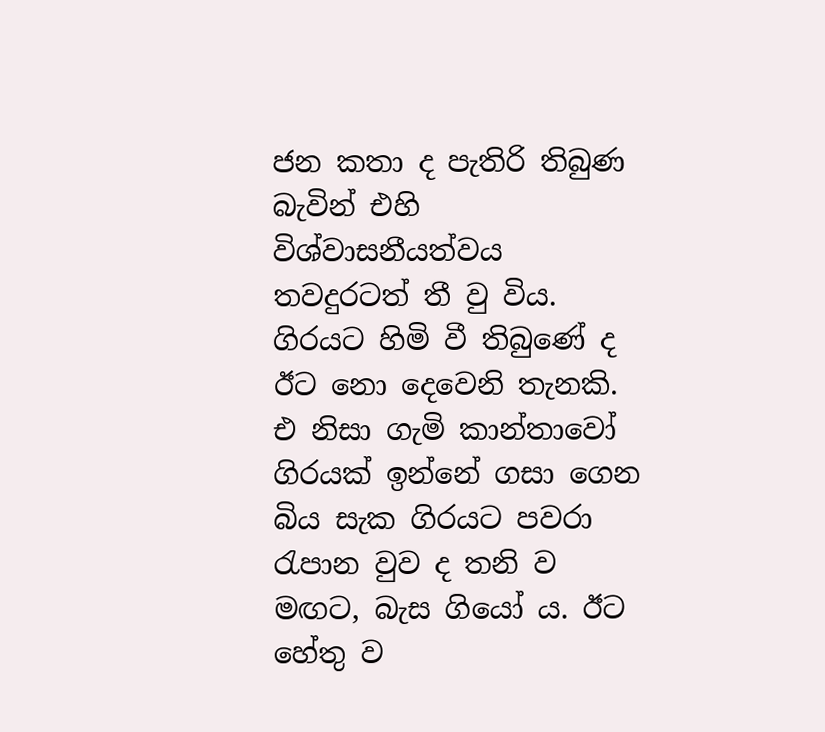ජන කතා ද පැතිරි තිබුණ බැවින් එහි විශ්වාසනීයත්වය තවදුරටත් තී වු විය. ගිරයට හිමි වී තිබුණේ ද ඊට නො දෙවෙනි තැනකි. එ නිසා ගැමි කාන්තාවෝ ගිරයක් ඉන්නේ ගසා ගෙන බිය සැක ගිරයට පවරා රැපාන වුව ද තනි ව මඟට, බැස ගියෝ ය. ඊට හේතු ව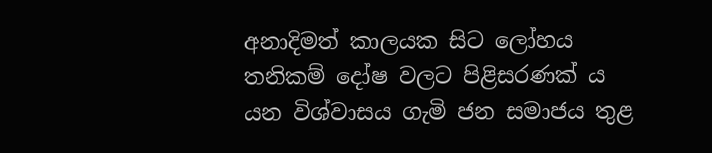අනාදිමත් කාලයක සිට ලෝහය තනිකම් දෝෂ වලට පිළිසරණක් ය යන විශ්වාසය ගැමි ජන සමාජය තුළ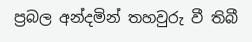ප්‍රබල අන්දමින් තහවුරු වී තිබී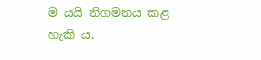ම යයි නිගමනය කළ හැකි ය.